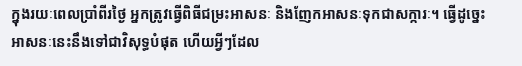ក្នុងរយៈពេលប្រាំពីរថ្ងៃ អ្នកត្រូវធ្វើពិធីជម្រះអាសនៈ និងញែកអាសនៈទុកជាសក្ការៈ។ ធ្វើដូច្នេះ អាសនៈនេះនឹងទៅជាវិសុទ្ធបំផុត ហើយអ្វីៗដែល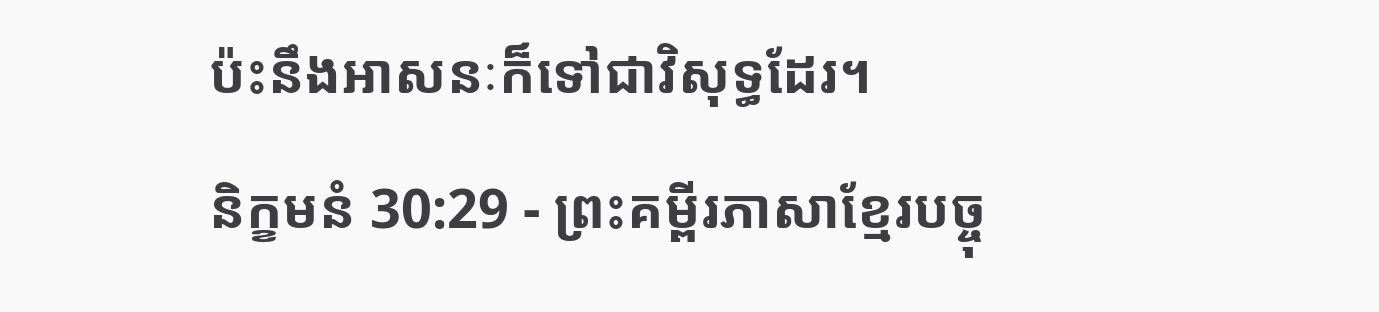ប៉ះនឹងអាសនៈក៏ទៅជាវិសុទ្ធដែរ។
និក្ខមនំ 30:29 - ព្រះគម្ពីរភាសាខ្មែរបច្ចុ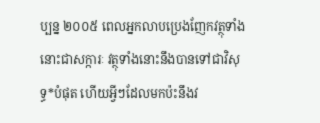ប្បន្ន ២០០៥ ពេលអ្នកលាបប្រេងញែកវត្ថុទាំងនោះជាសក្ការៈ វត្ថុទាំងនោះនឹងបានទៅជាវិសុទ្ធ*បំផុត ហើយអ្វីៗដែលមកប៉ះនឹងវ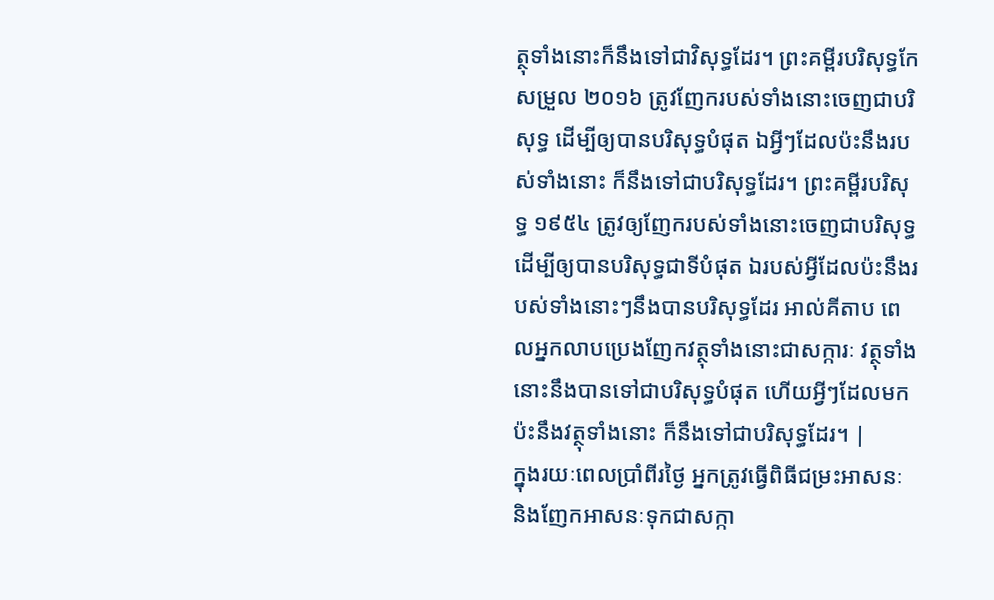ត្ថុទាំងនោះក៏នឹងទៅជាវិសុទ្ធដែរ។ ព្រះគម្ពីរបរិសុទ្ធកែសម្រួល ២០១៦ ត្រូវញែករបស់ទាំងនោះចេញជាបរិសុទ្ធ ដើម្បីឲ្យបានបរិសុទ្ធបំផុត ឯអ្វីៗដែលប៉ះនឹងរបស់ទាំងនោះ ក៏នឹងទៅជាបរិសុទ្ធដែរ។ ព្រះគម្ពីរបរិសុទ្ធ ១៩៥៤ ត្រូវឲ្យញែករបស់ទាំងនោះចេញជាបរិសុទ្ធ ដើម្បីឲ្យបានបរិសុទ្ធជាទីបំផុត ឯរបស់អ្វីដែលប៉ះនឹងរបស់ទាំងនោះៗនឹងបានបរិសុទ្ធដែរ អាល់គីតាប ពេលអ្នកលាបប្រេងញែកវត្ថុទាំងនោះជាសក្ការៈ វត្ថុទាំងនោះនឹងបានទៅជាបរិសុទ្ធបំផុត ហើយអ្វីៗដែលមកប៉ះនឹងវត្ថុទាំងនោះ ក៏នឹងទៅជាបរិសុទ្ធដែរ។ |
ក្នុងរយៈពេលប្រាំពីរថ្ងៃ អ្នកត្រូវធ្វើពិធីជម្រះអាសនៈ និងញែកអាសនៈទុកជាសក្កា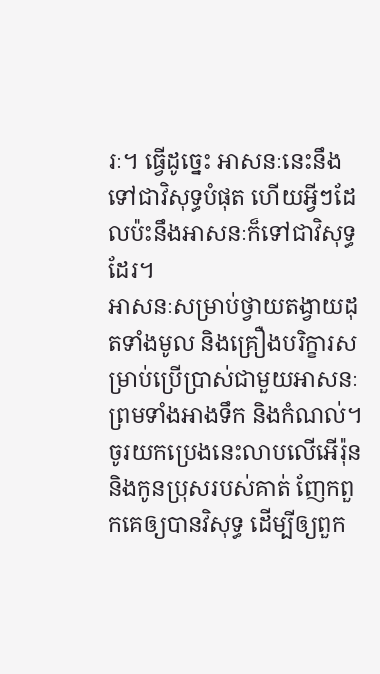រៈ។ ធ្វើដូច្នេះ អាសនៈនេះនឹងទៅជាវិសុទ្ធបំផុត ហើយអ្វីៗដែលប៉ះនឹងអាសនៈក៏ទៅជាវិសុទ្ធដែរ។
អាសនៈសម្រាប់ថ្វាយតង្វាយដុតទាំងមូល និងគ្រឿងបរិក្ខារសម្រាប់ប្រើប្រាស់ជាមួយអាសនៈ ព្រមទាំងអាងទឹក និងកំណល់។
ចូរយកប្រេងនេះលាបលើអើរ៉ុន និងកូនប្រុសរបស់គាត់ ញែកពួកគេឲ្យបានវិសុទ្ធ ដើម្បីឲ្យពួក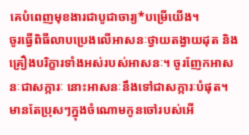គេបំពេញមុខងារជាបូជាចារ្យ*បម្រើយើង។
ចូរធ្វើពិធីលាបប្រេងលើអាសនៈថ្វាយតង្វាយដុត និងគ្រឿងបរិក្ខារទាំងអស់របស់អាសនៈ។ ចូរញែកអាសនៈជាសក្ការៈ នោះអាសនៈនឹងទៅជាសក្ការៈបំផុត។
មានតែប្រុសៗក្នុងចំណោមកូនចៅរបស់អើ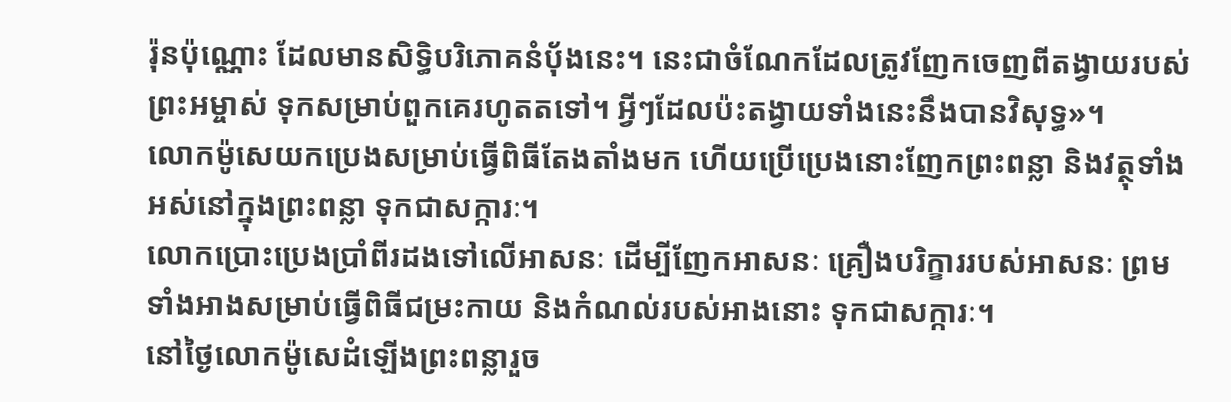រ៉ុនប៉ុណ្ណោះ ដែលមានសិទ្ធិបរិភោគនំប៉័ងនេះ។ នេះជាចំណែកដែលត្រូវញែកចេញពីតង្វាយរបស់ព្រះអម្ចាស់ ទុកសម្រាប់ពួកគេរហូតតទៅ។ អ្វីៗដែលប៉ះតង្វាយទាំងនេះនឹងបានវិសុទ្ធ»។
លោកម៉ូសេយកប្រេងសម្រាប់ធ្វើពិធីតែងតាំងមក ហើយប្រើប្រេងនោះញែកព្រះពន្លា និងវត្ថុទាំងអស់នៅក្នុងព្រះពន្លា ទុកជាសក្ការៈ។
លោកប្រោះប្រេងប្រាំពីរដងទៅលើអាសនៈ ដើម្បីញែកអាសនៈ គ្រឿងបរិក្ខាររបស់អាសនៈ ព្រមទាំងអាងសម្រាប់ធ្វើពិធីជម្រះកាយ និងកំណល់របស់អាងនោះ ទុកជាសក្ការៈ។
នៅថ្ងៃលោកម៉ូសេដំឡើងព្រះពន្លារួច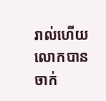រាល់ហើយ លោកបានចាក់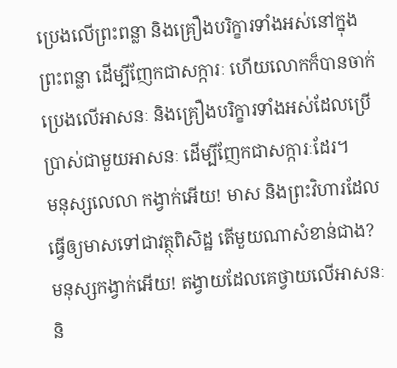ប្រេងលើព្រះពន្លា និងគ្រឿងបរិក្ខារទាំងអស់នៅក្នុងព្រះពន្លា ដើម្បីញែកជាសក្ការៈ ហើយលោកក៏បានចាក់ប្រេងលើអាសនៈ និងគ្រឿងបរិក្ខារទាំងអស់ដែលប្រើប្រាស់ជាមួយអាសនៈ ដើម្បីញែកជាសក្ការៈដែរ។
មនុស្សលេលា កង្វាក់អើយ! មាស និងព្រះវិហារដែលធ្វើឲ្យមាសទៅជាវត្ថុពិសិដ្ឋ តើមួយណាសំខាន់ជាង?
មនុស្សកង្វាក់អើយ! តង្វាយដែលគេថ្វាយលើអាសនៈ និ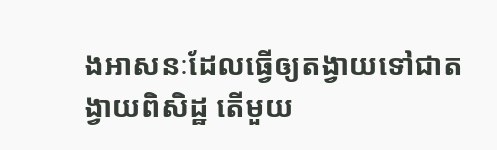ងអាសនៈដែលធ្វើឲ្យតង្វាយទៅជាតង្វាយពិសិដ្ឋ តើមួយ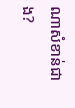ណាសំខាន់ជាង?